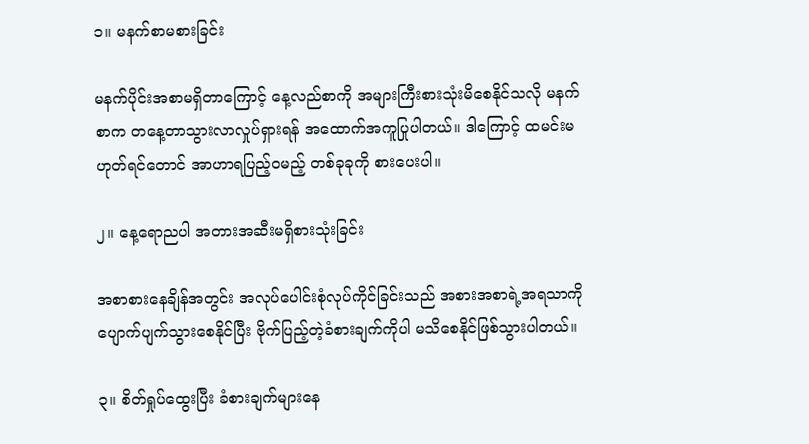၁။ မနက်စာမစားခြင်း

မနက်ပိုင်းအစာမရှိတာကြောင့် နေ့လည်စာကို အများကြီးစားသုံးမိစေနိုင်သလို မနက်စာက တနေ့တာသွားလာလှုပ်ရှားရန် အထောက်အကူပြုပါတယ်။ ဒါကြောင့် ထမင်းမဟုတ်ရင်တောင် အာဟာရပြည့်ဝမည့် တစ်ခုခုကို စားပေးပါ။

၂။ နေ့ရောညပါ အတားအဆီးမရှိစားသုံးခြင်း

အစာစားနေချိန်အတွင်း အလုပ်ပေါင်းစုံလုပ်ကိုင်ခြင်းသည် အစားအစာရဲ့အရသာကို ပျောက်ပျက်သွားစေနိုင်ပြီး ဗိုက်ပြည့်တဲ့ခံစားချက်ကိုပါ မသိစေနိုင်ဖြစ်သွားပါတယ်။

၃။ စိတ်ရှုပ်ထွေးပြီး ခံစားချက်များနေ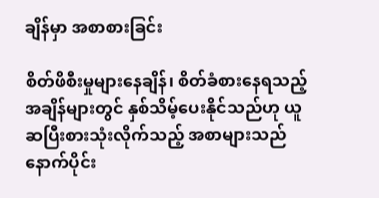ချိန်မှာ အစာစားခြင်း

စိတ်ဖိစီးမှုများနေချိန်၊ စိတ်ခံစားနေရသည့်အချိန်များတွင် နှစ်သိမ့်ပေးနိုင်သည်ဟု ယူဆပြီးစားသုံးလိုက်သည့် အစာများသည် နောက်ပိုင်း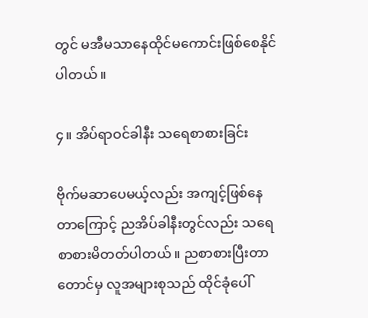တွင် မအီမသာနေထိုင်မကောင်းဖြစ်စေနိုင်ပါတယ်။

၄။ အိပ်ရာဝင်ခါနီး သရေစာစားခြင်း

ဗိုက်မဆာပေမယ့်လည်း အကျင့်ဖြစ်နေတာကြောင့် ညအိပ်ခါနီးတွင်လည်း သရေစာစားမိတတ်ပါတယ်။ ညစာစားပြီးတာတောင်မှ လူအများစုသည် ထိုင်ခုံပေါ်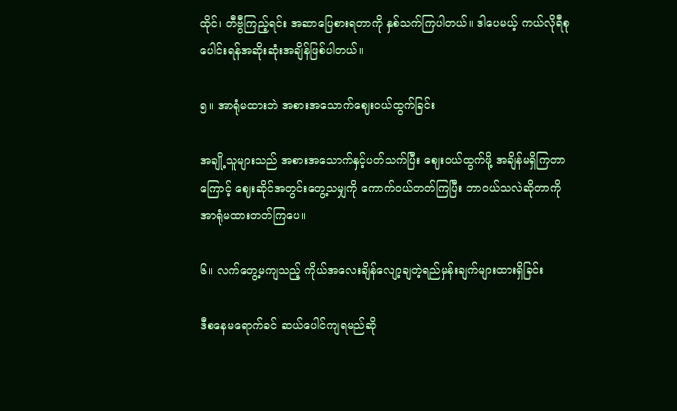ထိုင်၊ တီဗွီကြည့်ရင်း အဆာပြေစားရတာကို နှစ်သက်ကြပါတယ်။ ဒါပေမယ့် ကယ်လိုရီစုပေါင်းရန်အဆိုးဆုံးအချိန်ဖြစ်ပါတယ်။

၅။ အာရုံမထားဘဲ အစားအသောက်ဈေးဝယ်ထွက်ခြင်း

အချို့သူများသည် အစားအသောက်နှင့်ပတ်သက်ပြီး ဈေးဝယ်ထွက်ဖို့ အချိန်မရှိကြတာကြောင့် ဈေးဆိုင်အတွင်းတွေ့သမျှကို ကောက်ဝယ်တတ်ကြပြီး ဘာဝယ်သလဲဆိုတာကို အာရုံမထားတတ်ကြပေ။

၆။ လက်တွေ့မကျသည့် ကိုယ်အလေးချိန်လျော့ချတဲ့ရည်မှန်းချက်များထားရှိခြင်း

ဒီစနေမရောက်ခင် ဆယ်ပေါင်ကျရမည်ဆို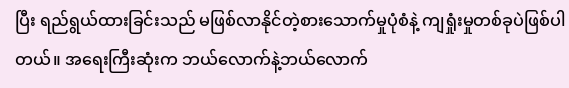ပြီး ရည်ရွယ်ထားခြင်းသည် မဖြစ်လာနိုင်တဲ့စားသောက်မှုပုံစံနဲ့ ကျရှုံးမှုတစ်ခုပဲဖြစ်ပါတယ်။ အရေးကြီးဆုံးက ဘယ်လောက်နဲ့ဘယ်လောက်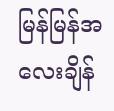မြန်မြန်အလေးချိန်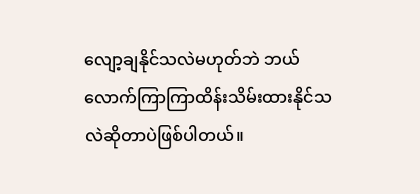လျော့ချနိုင်သလဲမဟုတ်ဘဲ ဘယ်လောက်ကြာကြာထိန်းသိမ်းထားနိုင်သလဲဆိုတာပဲဖြစ်ပါတယ်။